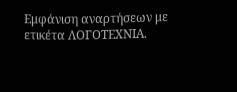Εμφάνιση αναρτήσεων με ετικέτα ΛΟΓΟΤΕΧΝΙΑ.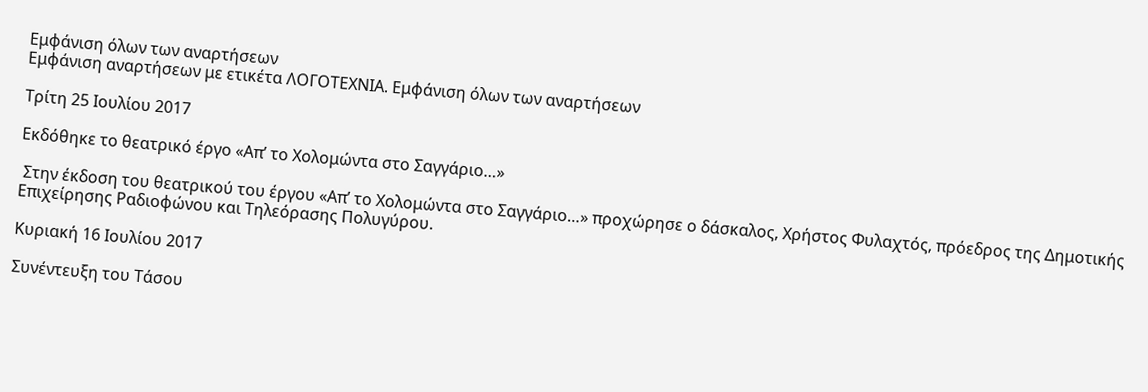Εμφάνιση όλων των αναρτήσεων
Εμφάνιση αναρτήσεων με ετικέτα ΛΟΓΟΤΕΧΝΙΑ. Εμφάνιση όλων των αναρτήσεων

Τρίτη 25 Ιουλίου 2017

Εκδόθηκε το θεατρικό έργο «Απ’ το Χολομώντα στο Σαγγάριο…»

 Στην έκδοση του θεατρικού του έργου «Απ’ το Χολομώντα στο Σαγγάριο…» προχώρησε ο δάσκαλος, Χρήστος Φυλαχτός, πρόεδρος της Δημοτικής Επιχείρησης Ραδιοφώνου και Τηλεόρασης Πολυγύρου.

Κυριακή 16 Ιουλίου 2017

Συνέντευξη του Τάσου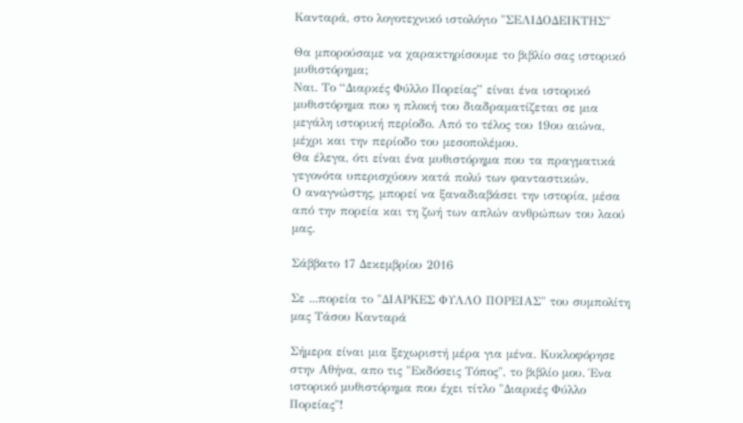Κανταρά, στο λογοτεχνικό ιστολόγιο "ΣΕΛΙΔΟΔΕΙΚΤΗΣ"

Θα μπορούσαμε να χαρακτηρίσουμε το βιβλίο σας ιστορικό μυθιστόρημα;
Ναι. Το “Διαρκές Φύλλο Πορείας” είναι ένα ιστορικό μυθιστόρημα που η πλοκή του διαδραματίζεται σε μια μεγάλη ιστορική περίοδο. Από το τέλος του 19ου αιώνα, μέχρι και την περίοδο του μεσοπολέμου.
Θα έλεγα, ότι είναι ένα μυθιστόρημα που τα πραγματικά γεγονότα υπερισχύουν κατά πολύ των φανταστικών.
Ο αναγνώστης, μπορεί να ξαναδιαβάσει την ιστορία, μέσα από την πορεία και τη ζωή των απλών ανθρώπων του λαού μας.

Σάββατο 17 Δεκεμβρίου 2016

Σε ...πορεία το "ΔΙΑΡΚΕΣ ΦΥΛΛΟ ΠΟΡΕΙΑΣ" του συμπολίτη μας Τάσου Κανταρά

Σήμερα είναι μια ξεχωριστή μέρα για μένα. Κυκλοφόρησε στην Αθήνα, απο τις "Εκδόσεις Τόπος", το βιβλίο μου. Ένα ιστορικό μυθιστόρημα που έχει τίτλο "Διαρκές Φύλλο Πορείας"!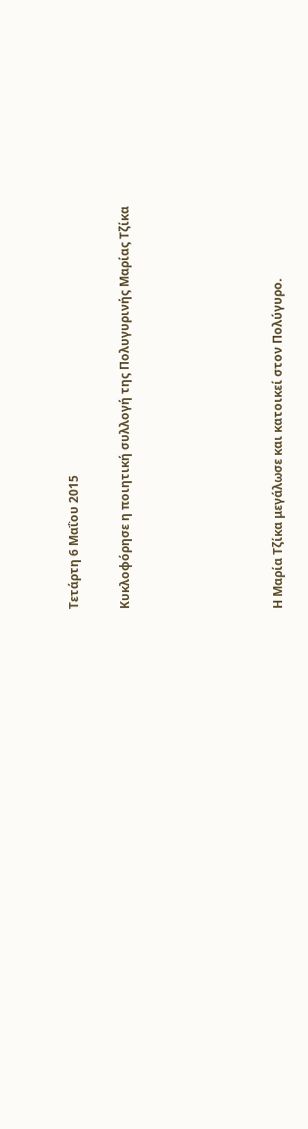Τετάρτη 6 Μαΐου 2015

Κυκλοφόρησε η ποιητική συλλογή της Πολυγυρινής Μαρίας Τζίκα





Η Μαρία Τζίκα μεγάλωσε και κατοικεί στον Πολύγυρο.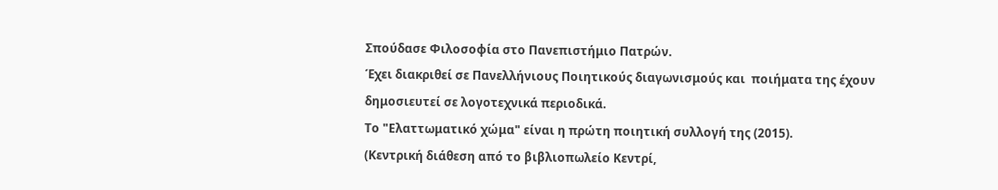Σπούδασε Φιλοσοφία στο Πανεπιστήμιο Πατρών.
Έχει διακριθεί σε Πανελλήνιους Ποιητικούς διαγωνισμούς και  ποιήματα της έχουν δημοσιευτεί σε λογοτεχνικά περιοδικά.
Το "Ελαττωματικό χώμα" είναι η πρώτη ποιητική συλλογή της (2015).
(Κεντρική διάθεση από το βιβλιοπωλείο Κεντρί,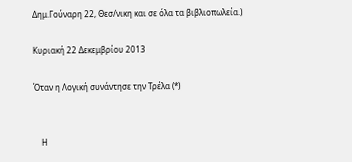Δημ.Γούναρη 22, Θεσ/νικη και σε όλα τα βιβλιοπωλεία.)

Κυριακή 22 Δεκεμβρίου 2013

Όταν η Λογική συνάντησε την Τρέλα (*)


    Η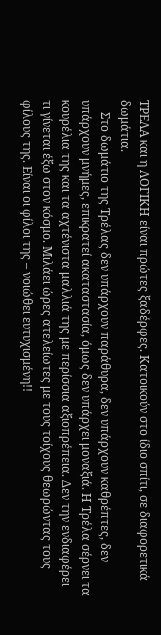ΤΡΕΛΑ και η ΛΟΓΙΚΗ είναι πρώτες ξαδέρφες. Κατοικούν στο ίδιο σπίτι, σε διαφορετικά δωμάτια.
    Στο δωμάτιο της Τρέλας δεν υπάρχουν παράθυρα, δεν υπάρχουν καθρέπτες, δεν υπάρχουν μνήμες, επικρατεί ακαταστασία, όμως δεν υπάρχει μοναξιά. Η Τρέλα σέρνει τα κουρέλια της και τα αχτένιστα μαλλιά της με περίσσια αξιοπρέπεια. Δεν την ενδιαφέρει τι γίνεται έξω στον κόσμο. Μιλάει ώρες ατελείωτες με τους τοίχους θεωρώντας τους φίλους της. Είναι οι φίλοι της – νοιώθει ευτυχισμένη!!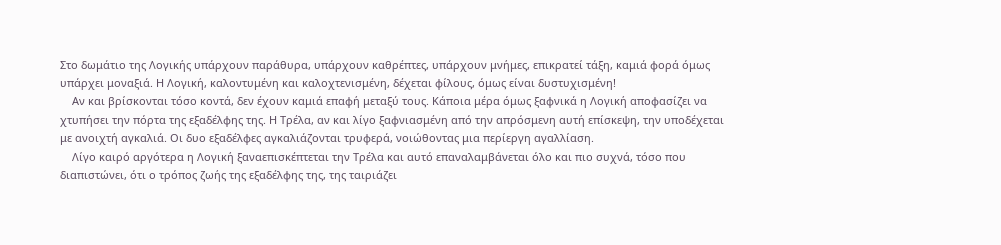Στο δωμάτιο της Λογικής υπάρχουν παράθυρα, υπάρχουν καθρέπτες, υπάρχουν μνήμες, επικρατεί τάξη, καμιά φορά όμως υπάρχει μοναξιά. Η Λογική, καλοντυμένη και καλοχτενισμένη, δέχεται φίλους, όμως είναι δυστυχισμένη!
    Αν και βρίσκονται τόσο κοντά, δεν έχουν καμιά επαφή μεταξύ τους. Κάποια μέρα όμως ξαφνικά η Λογική αποφασίζει να χτυπήσει την πόρτα της εξαδέλφης της. Η Τρέλα, αν και λίγο ξαφνιασμένη από την απρόσμενη αυτή επίσκεψη, την υποδέχεται με ανοιχτή αγκαλιά. Οι δυο εξαδέλφες αγκαλιάζονται τρυφερά, νοιώθοντας μια περίεργη αγαλλίαση.
    Λίγο καιρό αργότερα η Λογική ξαναεπισκέπτεται την Τρέλα και αυτό επαναλαμβάνεται όλο και πιο συχνά, τόσο που διαπιστώνει, ότι ο τρόπος ζωής της εξαδέλφης της, της ταιριάζει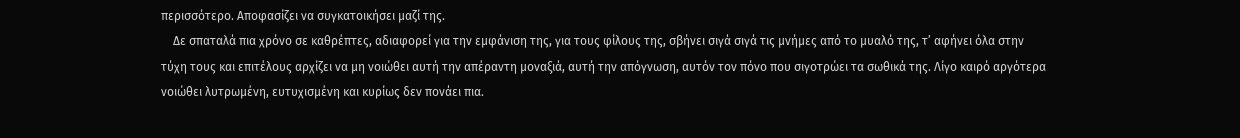περισσότερο. Αποφασίζει να συγκατοικήσει μαζί της.
    Δε σπαταλά πια χρόνο σε καθρέπτες, αδιαφορεί για την εμφάνιση της, για τους φίλους της, σβήνει σιγά σιγά τις μνήμες από το μυαλό της, τ’ αφήνει όλα στην τύχη τους και επιτέλους αρχίζει να μη νοιώθει αυτή την απέραντη μοναξιά, αυτή την απόγνωση, αυτόν τον πόνο που σιγοτρώει τα σωθικά της. Λίγο καιρό αργότερα νοιώθει λυτρωμένη, ευτυχισμένη και κυρίως δεν πονάει πια.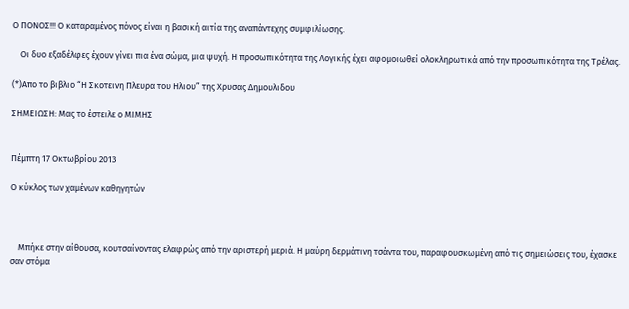Ο ΠΟΝΟΣ!!! Ο καταραμένος πόνος είναι η βασική αιτία της αναπάντεχης συμφιλίωσης.

    Οι δυο εξαδέλφες έχουν γίνει πια ένα σώμα, μια ψυχή. Η προσωπικότητα της Λογικής έχει αφομοιωθεί ολοκληρωτικά από την προσωπικότητα της Τρέλας.

(*)Απο το βιβλιο “Η Σκοτεινη Πλευρα του Ηλιου” της Χρυσας Δημουλιδου

ΣΗΜΕΙΩΣΗ: Μας το έστειλε ο ΜΙΜΗΣ


Πέμπτη 17 Οκτωβρίου 2013

Ο κύκλος των χαμένων καθηγητών



    Μπήκε στην αίθουσα, κουτσαίνοντας ελαφρώς από την αριστερή μεριά. Η μαύρη δερμάτινη τσάντα του, παραφουσκωμένη από τις σημειώσεις του, έχασκε σαν στόμα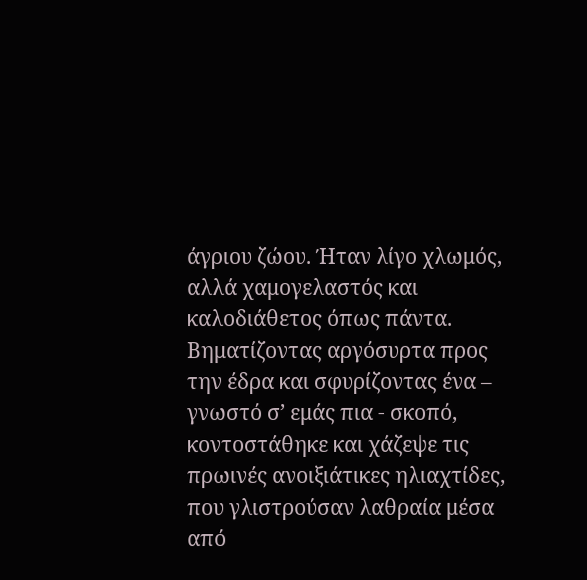άγριου ζώου. Ήταν λίγο χλωμός, αλλά χαμογελαστός και καλοδιάθετος όπως πάντα. Βηματίζοντας αργόσυρτα προς την έδρα και σφυρίζοντας ένα – γνωστό σ’ εμάς πια - σκοπό, κοντοστάθηκε και χάζεψε τις πρωινές ανοιξιάτικες ηλιαχτίδες, που γλιστρούσαν λαθραία μέσα από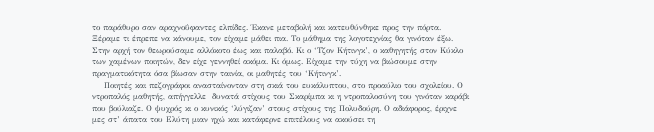το παράθυρο σαν αραχνοΰφαντες ελπίδες. Έκανε μεταβολή και κατευθύνθηκε προς την πόρτα. Ξέραμε τι έπρεπε να κάνουμε, τον είχαμε μάθει πια. Το μάθημα της λογοτεχνίας θα γινόταν έξω. Στην αρχή τον θεωρούσαμε αλλόκοτο έως και παλαβό. Κι ο ‘Τζον Κήτινγκ’, ο καθηγητής στον Κύκλο των χαμένων ποιητών, δεν είχε γεννηθεί ακόμα. Κι όμως. Είχαμε την τύχη να βιώσουμε στην πραγματικότητα όσα βίωσαν στην ταινία, οι μαθητές του ‘Κήτινγκ’.
    Ποιητές και πεζογράφοι ανασταίνονταν στη σκιά του ευκάλυπτου, στο προαύλιο του σχολείου. Ο ντροπαλός μαθητής, απήγγελλε  δυνατά στίχους του Σκαρίμπα κι η ντροπαλοσύνη του γινόταν καράβι που βούλιαζε. Ο ψυχρός κι ο κυνικός ‘λύγιζαν’ στους στίχους της Πολυδούρη. Ο αδιάφορος, έριχνε μες στ’ άπατα του Ελύτη μιαν ηχώ και κατάφερνε επιτέλους να ακούσει τη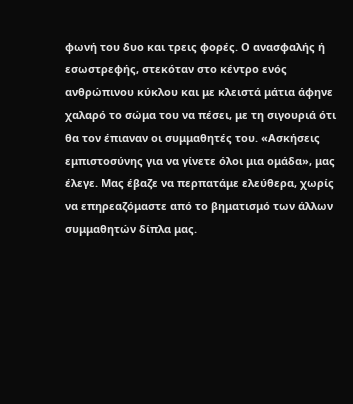φωνή του δυο και τρεις φορές. Ο ανασφαλής ή εσωστρεφής, στεκόταν στο κέντρο ενός ανθρώπινου κύκλου και με κλειστά μάτια άφηνε χαλαρό το σώμα του να πέσει, με τη σιγουριά ότι θα τον έπιαναν οι συμμαθητές του. «Ασκήσεις εμπιστοσύνης για να γίνετε όλοι μια ομάδα», μας έλεγε. Μας έβαζε να περπατάμε ελεύθερα, χωρίς να επηρεαζόμαστε από το βηματισμό των άλλων συμμαθητών δίπλα μας.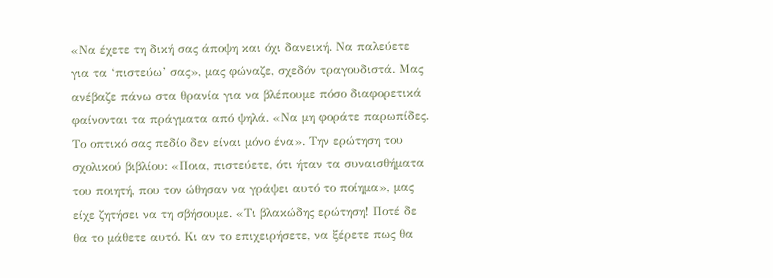«Να έχετε τη δική σας άποψη και όχι δανεική. Να παλεύετε για τα ‘πιστεύω’ σας», μας φώναζε, σχεδόν τραγουδιστά. Μας ανέβαζε πάνω στα θρανία για να βλέπουμε πόσο διαφορετικά φαίνονται τα πράγματα από ψηλά. «Να μη φοράτε παρωπίδες. Το οπτικό σας πεδίο δεν είναι μόνο ένα». Την ερώτηση του σχολικού βιβλίου: «Ποια, πιστεύετε, ότι ήταν τα συναισθήματα του ποιητή, που τον ώθησαν να γράψει αυτό το ποίημα», μας είχε ζητήσει να τη σβήσουμε. «Τι βλακώδης ερώτηση! Ποτέ δε θα το μάθετε αυτό. Κι αν το επιχειρήσετε, να ξέρετε πως θα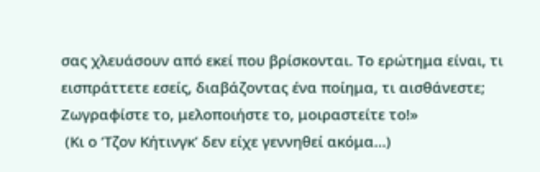σας χλευάσουν από εκεί που βρίσκονται. Το ερώτημα είναι, τι εισπράττετε εσείς, διαβάζοντας ένα ποίημα, τι αισθάνεστε; Ζωγραφίστε το, μελοποιήστε το, μοιραστείτε το!»
 (Κι ο ‘Τζον Κήτινγκ’ δεν είχε γεννηθεί ακόμα…)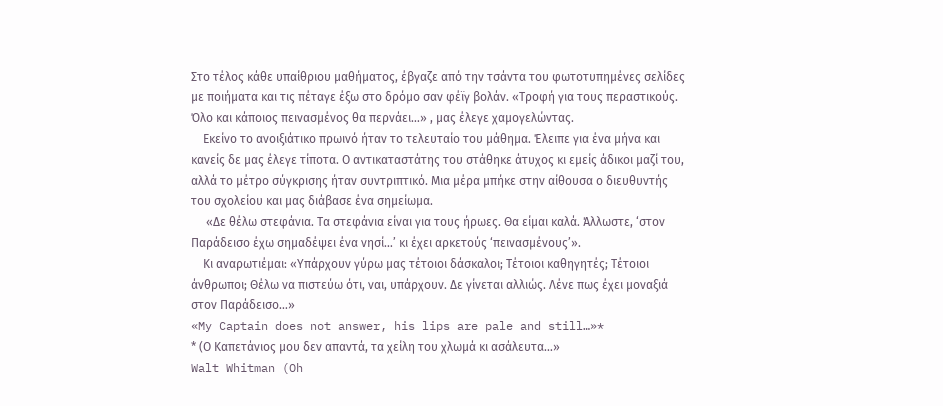Στο τέλος κάθε υπαίθριου μαθήματος, έβγαζε από την τσάντα του φωτοτυπημένες σελίδες με ποιήματα και τις πέταγε έξω στο δρόμο σαν φέϊγ βολάν. «Τροφή για τους περαστικούς. Όλο και κάποιος πεινασμένος θα περνάει…» , μας έλεγε χαμογελώντας.
    Εκείνο το ανοιξιάτικο πρωινό ήταν το τελευταίο του μάθημα. Έλειπε για ένα μήνα και κανείς δε μας έλεγε τίποτα. Ο αντικαταστάτης του στάθηκε άτυχος κι εμείς άδικοι μαζί του, αλλά το μέτρο σύγκρισης ήταν συντριπτικό. Μια μέρα μπήκε στην αίθουσα ο διευθυντής του σχολείου και μας διάβασε ένα σημείωμα.
     «Δε θέλω στεφάνια. Τα στεφάνια είναι για τους ήρωες. Θα είμαι καλά. Άλλωστε, ‘στον Παράδεισο έχω σημαδέψει ένα νησί…’ κι έχει αρκετούς ‘πεινασμένους’».
    Κι αναρωτιέμαι: «Υπάρχουν γύρω μας τέτοιοι δάσκαλοι; Τέτοιοι καθηγητές; Τέτοιοι άνθρωποι; Θέλω να πιστεύω ότι, ναι, υπάρχουν. Δε γίνεται αλλιώς. Λένε πως έχει μοναξιά στον Παράδεισο…»
«My Captain does not answer, his lips are pale and still…»*
* (Ο Καπετάνιος μου δεν απαντά, τα χείλη του χλωμά κι ασάλευτα…»
Walt Whitman (Oh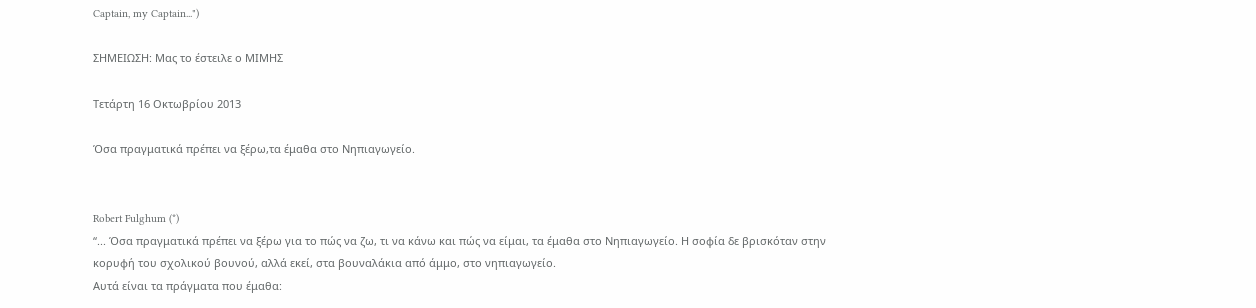Captain, my Captain...")

ΣΗΜΕΙΩΣΗ: Μας το έστειλε ο ΜΙΜΗΣ

Τετάρτη 16 Οκτωβρίου 2013

Όσα πραγματικά πρέπει να ξέρω,τα έμαθα στο Νηπιαγωγείο.


Robert Fulghum (*)
“... Όσα πραγματικά πρέπει να ξέρω για το πώς να ζω, τι να κάνω και πώς να είμαι, τα έμαθα στο Νηπιαγωγείο. Η σοφία δε βρισκόταν στην κορυφή του σχολικού βουνού, αλλά εκεί, στα βουναλάκια από άμμο, στο νηπιαγωγείο.
Αυτά είναι τα πράγματα που έμαθα: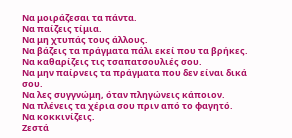Να μοιράζεσαι τα πάντα.
Να παίζεις τίμια.
Να μη χτυπάς τους άλλους.
Να βάζεις τα πράγματα πάλι εκεί που τα βρήκες.
Να καθαρίζεις τις τσαπατσουλιές σου.
Να μην παίρνεις τα πράγματα που δεν είναι δικά σου.
Να λες συγγνώμη, όταν πληγώνεις κάποιον.
Να πλένεις τα χέρια σου πριν από το φαγητό.
Να κοκκινίζεις.
Ζεστά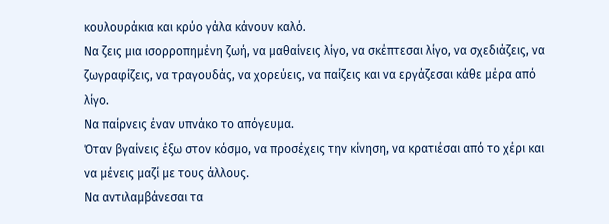κουλουράκια και κρύο γάλα κάνουν καλό.
Να ζεις μια ισορροπημένη ζωή, να μαθαίνεις λίγο, να σκέπτεσαι λίγο, να σχεδιάζεις, να ζωγραφίζεις, να τραγουδάς, να χορεύεις, να παίζεις και να εργάζεσαι κάθε μέρα από λίγο.
Να παίρνεις έναν υπνάκο το απόγευμα.
Όταν βγαίνεις έξω στον κόσμο, να προσέχεις την κίνηση, να κρατιέσαι από το χέρι και να μένεις μαζί με τους άλλους.
Να αντιλαμβάνεσαι τα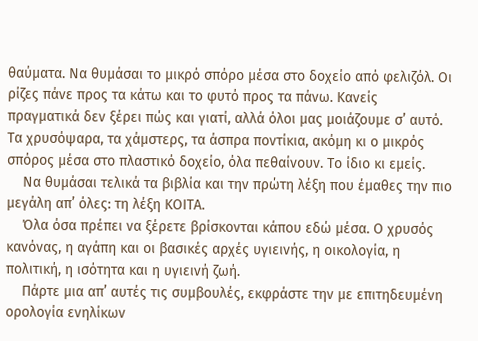θαύματα. Να θυμάσαι το μικρό σπόρο μέσα στο δοχείο από φελιζόλ. Οι ρίζες πάνε προς τα κάτω και το φυτό προς τα πάνω. Κανείς πραγματικά δεν ξέρει πώς και γιατί, αλλά όλοι μας μοιάζουμε σ’ αυτό.
Τα χρυσόψαρα, τα χάμστερς, τα άσπρα ποντίκια, ακόμη κι ο μικρός σπόρος μέσα στο πλαστικό δοχείο, όλα πεθαίνουν. Το ίδιο κι εμείς.
    Να θυμάσαι τελικά τα βιβλία και την πρώτη λέξη που έμαθες την πιο μεγάλη απ’ όλες: τη λέξη ΚΟΙΤΑ.
    Όλα όσα πρέπει να ξέρετε βρίσκονται κάπου εδώ μέσα. Ο χρυσός κανόνας, η αγάπη και οι βασικές αρχές υγιεινής, η οικολογία, η πολιτική, η ισότητα και η υγιεινή ζωή.
    Πάρτε μια απ’ αυτές τις συμβουλές, εκφράστε την με επιτηδευμένη ορολογία ενηλίκων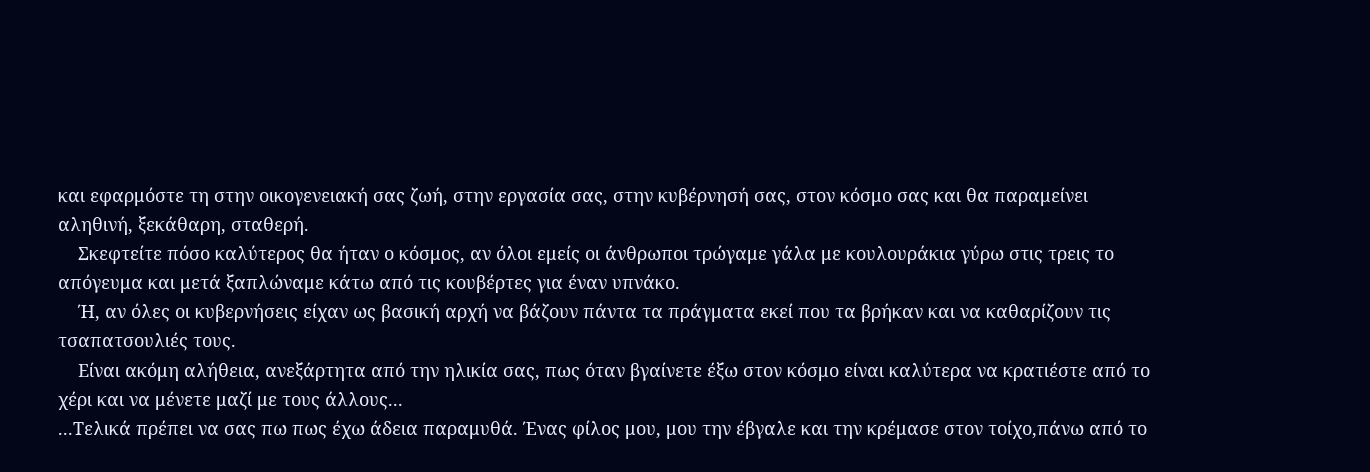και εφαρμόστε τη στην οικογενειακή σας ζωή, στην εργασία σας, στην κυβέρνησή σας, στον κόσμο σας και θα παραμείνει αληθινή, ξεκάθαρη, σταθερή.
    Σκεφτείτε πόσο καλύτερος θα ήταν ο κόσμος, αν όλοι εμείς οι άνθρωποι τρώγαμε γάλα με κουλουράκια γύρω στις τρεις το απόγευμα και μετά ξαπλώναμε κάτω από τις κουβέρτες για έναν υπνάκο.
    Ή, αν όλες οι κυβερνήσεις είχαν ως βασική αρχή να βάζουν πάντα τα πράγματα εκεί που τα βρήκαν και να καθαρίζουν τις τσαπατσουλιές τους.
    Είναι ακόμη αλήθεια, ανεξάρτητα από την ηλικία σας, πως όταν βγαίνετε έξω στον κόσμο είναι καλύτερα να κρατιέστε από το χέρι και να μένετε μαζί με τους άλλους...
...Τελικά πρέπει να σας πω πως έχω άδεια παραμυθά. Ένας φίλος μου, μου την έβγαλε και την κρέμασε στον τοίχο,πάνω από το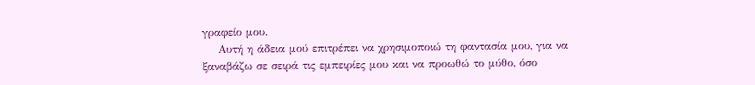γραφείο μου.
    Αυτή η άδεια μού επιτρέπει να χρησιμοποιώ τη φαντασία μου, για να ξαναβάζω σε σειρά τις εμπειρίες μου και να προωθώ το μύθο, όσο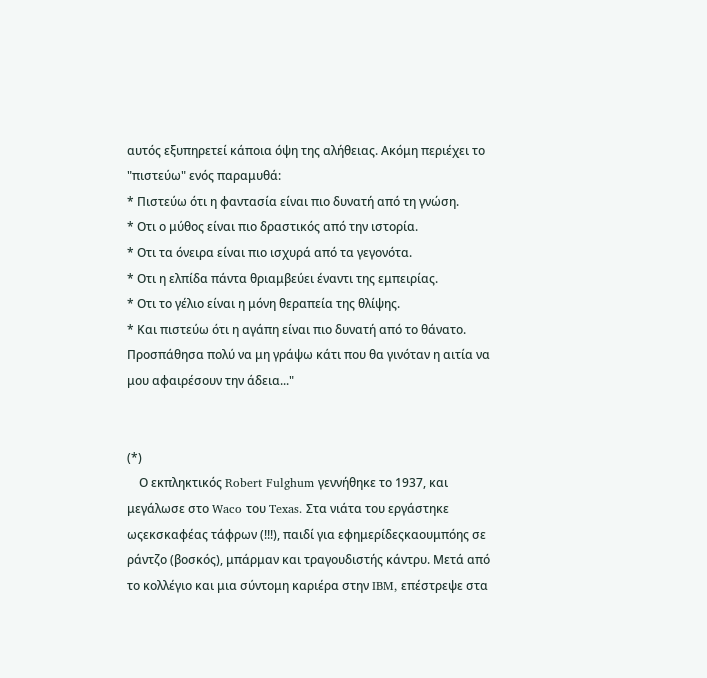αυτός εξυπηρετεί κάποια όψη της αλήθειας. Ακόμη περιέχει το "πιστεύω" ενός παραμυθά:
* Πιστεύω ότι η φαντασία είναι πιο δυνατή από τη γνώση.
* Οτι ο μύθος είναι πιο δραστικός από την ιστορία.
* Οτι τα όνειρα είναι πιο ισχυρά από τα γεγονότα.
* Οτι η ελπίδα πάντα θριαμβεύει έναντι της εμπειρίας.
* Οτι το γέλιο είναι η μόνη θεραπεία της θλίψης.
* Και πιστεύω ότι η αγάπη είναι πιο δυνατή από το θάνατο.
Προσπάθησα πολύ να μη γράψω κάτι που θα γινόταν η αιτία να μου αφαιρέσουν την άδεια..."


(*)
    Ο εκπληκτικός Robert Fulghum γεννήθηκε το 1937, και μεγάλωσε στο Waco του Texas. Στα νιάτα του εργάστηκε ωςεκσκαφέας τάφρων (!!!), παιδί για εφημερίδεςκαουμπόης σε ράντζο (βοσκός), μπάρμαν και τραγουδιστής κάντρυ. Μετά από το κολλέγιο και μια σύντομη καριέρα στην IBM, επέστρεψε στα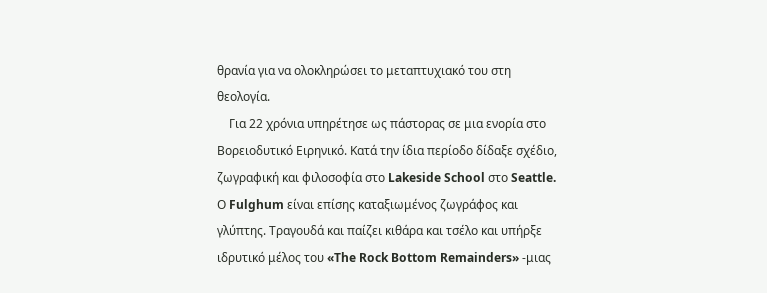θρανία για να ολοκληρώσει το μεταπτυχιακό του στη θεολογία.
    Για 22 χρόνια υπηρέτησε ως πάστορας σε μια ενορία στο Βορειοδυτικό Ειρηνικό. Κατά την ίδια περίοδο δίδαξε σχέδιο, ζωγραφική και φιλοσοφία στο Lakeside School στο Seattle. Ο Fulghum είναι επίσης καταξιωμένος ζωγράφος και γλύπτης. Τραγουδά και παίζει κιθάρα και τσέλο και υπήρξε ιδρυτικό μέλος του «The Rock Bottom Remainders» -μιας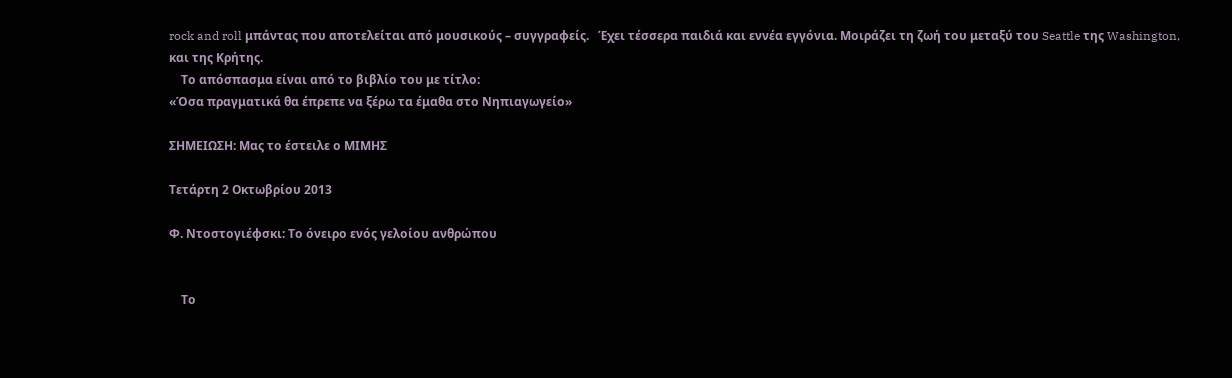rock and roll μπάντας που αποτελείται από μουσικούς – συγγραφείς.   Έχει τέσσερα παιδιά και εννέα εγγόνια. Μοιράζει τη ζωή του μεταξύ του Seattle της Washington, και της Κρήτης.
    Το απόσπασμα είναι από το βιβλίο του με τίτλο:
«Όσα πραγματικά θα έπρεπε να ξέρω τα έμαθα στο Νηπιαγωγείο»

ΣΗΜΕΙΩΣΗ: Μας το έστειλε ο ΜΙΜΗΣ

Τετάρτη 2 Οκτωβρίου 2013

Φ. Ντοστογιέφσκι: Το όνειρο ενός γελοίου ανθρώπου


    Το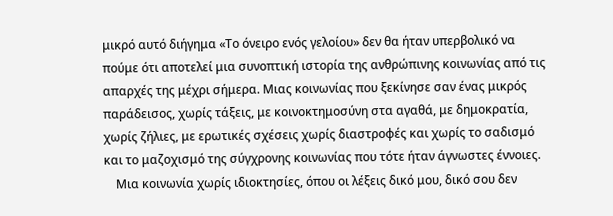μικρό αυτό διήγημα «Το όνειρο ενός γελοίου» δεν θα ήταν υπερβολικό να πούμε ότι αποτελεί μια συνοπτική ιστορία της ανθρώπινης κοινωνίας από τις απαρχές της μέχρι σήμερα. Μιας κοινωνίας που ξεκίνησε σαν ένας μικρός παράδεισος, χωρίς τάξεις, με κοινοκτημοσύνη στα αγαθά, με δημοκρατία, χωρίς ζήλιες, με ερωτικές σχέσεις χωρίς διαστροφές και χωρίς το σαδισμό και το μαζοχισμό της σύγχρονης κοινωνίας που τότε ήταν άγνωστες έννοιες.
    Μια κοινωνία χωρίς ιδιοκτησίες, όπου οι λέξεις δικό μου, δικό σου δεν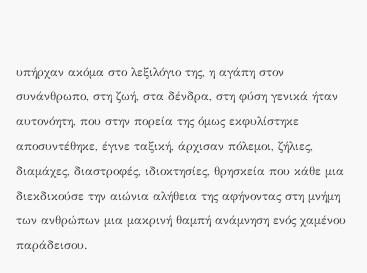υπήρχαν ακόμα στο λεξιλόγιο της, η αγάπη στον συνάνθρωπο, στη ζωή, στα δένδρα, στη φύση γενικά ήταν αυτονόητη, που στην πορεία της όμως εκφυλίστηκε αποσυντέθηκε, έγινε ταξική, άρχισαν πόλεμοι, ζήλιες, διαμάχες, διαστροφές, ιδιοκτησίες, θρησκεία που κάθε μια διεκδικούσε την αιώνια αλήθεια της αφήνοντας στη μνήμη των ανθρώπων μια μακρινή θαμπή ανάμνηση ενός χαμένου παράδεισου.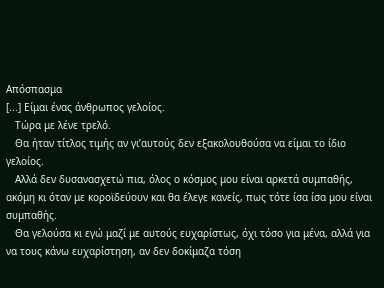Απόσπασμα
[...] Είμαι ένας άνθρωπος γελοίος.
   Τώρα με λένε τρελό.
   Θα ήταν τίτλος τιμής αν γι’αυτούς δεν εξακολουθούσα να είμαι το ίδιο γελοίος.
   Αλλά δεν δυσανασχετώ πια, όλος ο κόσμος μου είναι αρκετά συμπαθής, ακόμη κι όταν με κοροϊδεύουν και θα έλεγε κανείς, πως τότε ίσα ίσα μου είναι συμπαθής.
   Θα γελούσα κι εγώ μαζί με αυτούς ευχαρίστως, όχι τόσο για μένα, αλλά για να τους κάνω ευχαρίστηση, αν δεν δοκίμαζα τόση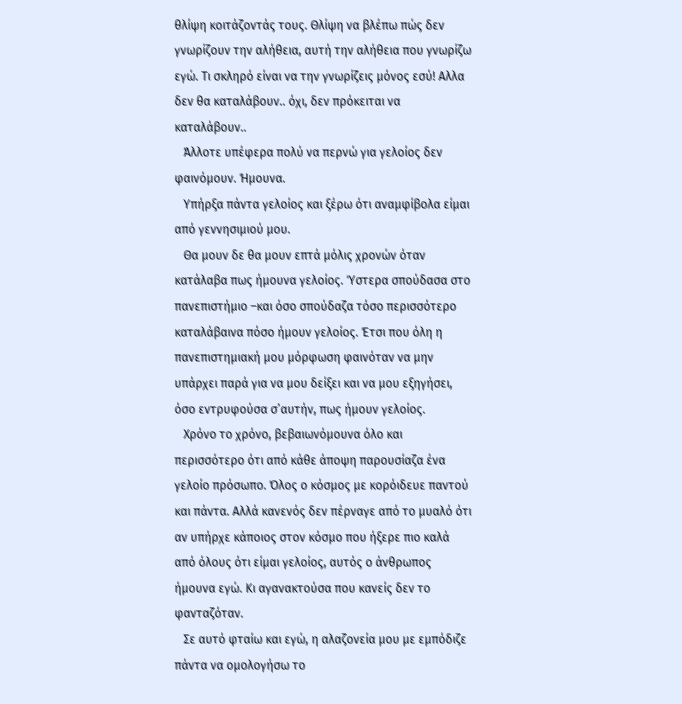θλίψη κοιτάζοντάς τους. Θλίψη να βλέπω πώς δεν γνωρίζουν την αλήθεια, αυτή την αλήθεια που γνωρίζω εγώ. Τι σκληρό είναι να την γνωρίζεις μόνος εσύ! Αλλα δεν θα καταλάβουν.. όχι, δεν πρόκειται να καταλάβουν..
   Άλλοτε υπέφερα πολύ να περνώ για γελοίος δεν φαινόμουν. Ήμουνα.
   Υπήρξα πάντα γελοίος και ξέρω ότι αναμφίβολα είμαι από γεννησιμιού μου.
   Θα μουν δε θα μουν επτά μόλις χρονών όταν κατάλαβα πως ήμουνα γελοίος. Ύστερα σπούδασα στο πανεπιστήμιο –και όσο σπούδαζα τόσο περισσότερο καταλάβαινα πόσο ήμουν γελοίος. Έτσι που όλη η πανεπιστημιακή μου μόρφωση φαινόταν να μην υπάρχει παρά για να μου δείξει και να μου εξηγήσει, όσο εντρυφούσα σ’αυτήν, πως ήμουν γελοίος.
   Χρόνο το χρόνο, βεβαιωνόμουνα όλο και περισσότερο ότι από κάθε άποψη παρουσίαζα ένα γελοίο πρόσωπο. Όλος ο κόσμος με κορόιδευε παντού και πάντα. Αλλά κανενός δεν πέρναγε από το μυαλό ότι αν υπήρχε κάποιος στον κόσμο που ήξερε πιο καλά από όλους ότι είμαι γελοίος, αυτός ο άνθρωπος ήμουνα εγώ. Κι αγανακτούσα που κανείς δεν το φανταζόταν.
   Σε αυτό φταίω και εγώ, η αλαζονεία μου με εμπόδιζε πάντα να ομολογήσω το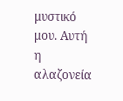μυστικό μου. Αυτή η αλαζονεία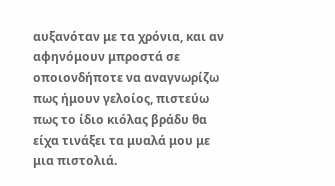αυξανόταν με τα χρόνια, και αν αφηνόμουν μπροστά σε οποιονδήποτε να αναγνωρίζω πως ήμουν γελοίος, πιστεύω πως το ίδιο κιόλας βράδυ θα είχα τινάξει τα μυαλά μου με μια πιστολιά.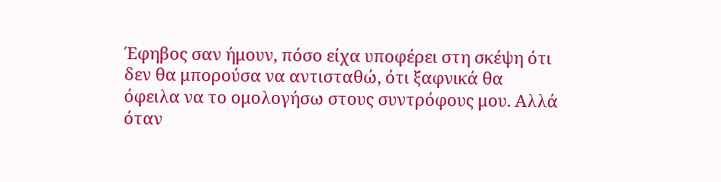Έφηβος σαν ήμουν, πόσο είχα υποφέρει στη σκέψη ότι δεν θα μπορούσα να αντισταθώ, ότι ξαφνικά θα όφειλα να το ομολογήσω στους συντρόφους μου. Αλλά όταν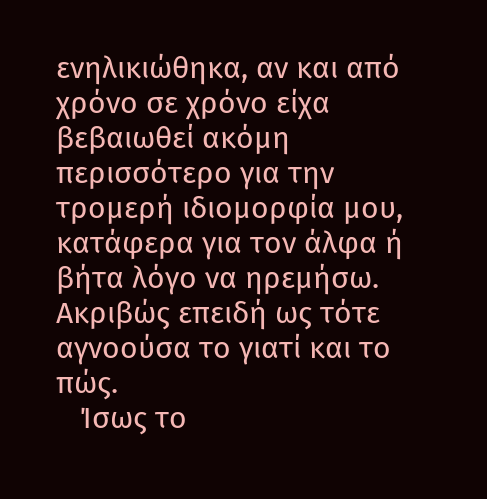ενηλικιώθηκα, αν και από χρόνο σε χρόνο είχα βεβαιωθεί ακόμη περισσότερο για την τρομερή ιδιομορφία μου, κατάφερα για τον άλφα ή βήτα λόγο να ηρεμήσω. Ακριβώς επειδή ως τότε αγνοούσα το γιατί και το πώς.
   Ίσως το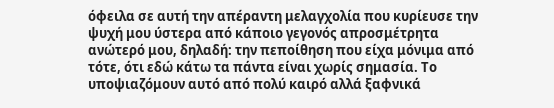όφειλα σε αυτή την απέραντη μελαγχολία που κυρίευσε την ψυχή μου ύστερα από κάποιο γεγονός απροσμέτρητα ανώτερό μου, δηλαδή: την πεποίθηση που είχα μόνιμα από τότε, ότι εδώ κάτω τα πάντα είναι χωρίς σημασία. Το υποψιαζόμουν αυτό από πολύ καιρό αλλά ξαφνικά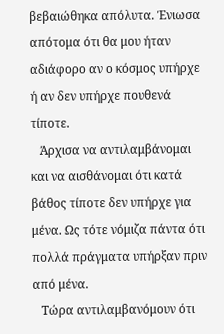βεβαιώθηκα απόλυτα. Ένιωσα απότομα ότι θα μου ήταν αδιάφορο αν ο κόσμος υπήρχε ή αν δεν υπήρχε πουθενά τίποτε.
   Άρχισα να αντιλαμβάνομαι και να αισθάνομαι ότι κατά βάθος τίποτε δεν υπήρχε για μένα. Ως τότε νόμιζα πάντα ότι πολλά πράγματα υπήρξαν πριν από μένα.
   Τώρα αντιλαμβανόμουν ότι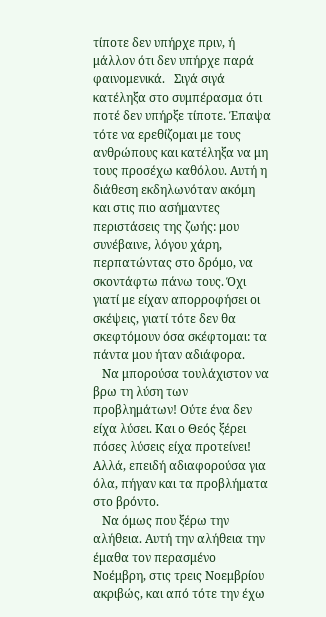τίποτε δεν υπήρχε πριν, ή μάλλον ότι δεν υπήρχε παρά φαινομενικά.   Σιγά σιγά κατέληξα στο συμπέρασμα ότι ποτέ δεν υπήρξε τίποτε. Έπαψα τότε να ερεθίζομαι με τους ανθρώπους και κατέληξα να μη τους προσέχω καθόλου. Αυτή η διάθεση εκδηλωνόταν ακόμη και στις πιο ασήμαντες περιστάσεις της ζωής: μου συνέβαινε, λόγου χάρη, περπατώντας στο δρόμο, να σκοντάφτω πάνω τους. Όχι γιατί με είχαν απορροφήσει οι σκέψεις, γιατί τότε δεν θα σκεφτόμουν όσα σκέφτομαι: τα πάντα μου ήταν αδιάφορα.
   Να μπορούσα τουλάχιστον να βρω τη λύση των προβλημάτων! Ούτε ένα δεν είχα λύσει. Και ο Θεός ξέρει πόσες λύσεις είχα προτείνει! Αλλά, επειδή αδιαφορούσα για όλα, πήγαν και τα προβλήματα στο βρόντο.
   Να όμως που ξέρω την αλήθεια. Αυτή την αλήθεια την έμαθα τον περασμένο Νοέμβρη, στις τρεις Νοεμβρίου ακριβώς, και από τότε την έχω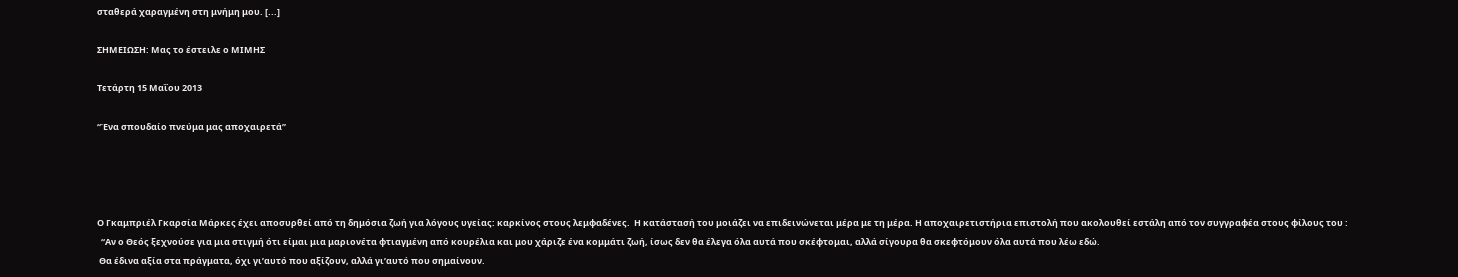σταθερά χαραγμένη στη μνήμη μου. [...]

ΣΗΜΕΙΩΣΗ: Μας το έστειλε ο ΜΙΜΗΣ

Τετάρτη 15 Μαΐου 2013

“Ένα σπουδαίο πνεύμα μας αποχαιρετά”




Ο Γκαμπριέλ Γκαρσία Μάρκες έχει αποσυρθεί από τη δημόσια ζωή για λόγους υγείας: καρκίνος στους λεμφαδένες.  Η κατάστασή του μοιάζει να επιδεινώνεται μέρα με τη μέρα. Η αποχαιρετιστήρια επιστολή που ακολουθεί εστάλη από τον συγγραφέα στους φίλους του :
  “Αν ο Θεός ξεχνούσε για μια στιγμή ότι είμαι μια μαριονέτα φτιαγμένη από κουρέλια και μου χάριζε ένα κομμάτι ζωή, ίσως δεν θα έλεγα όλα αυτά που σκέφτομαι, αλλά σίγουρα θα σκεφτόμουν όλα αυτά που λέω εδώ.
 Θα έδινα αξία στα πράγματα, όχι γι’αυτό που αξίζουν, αλλά γι’αυτό που σημαίνουν.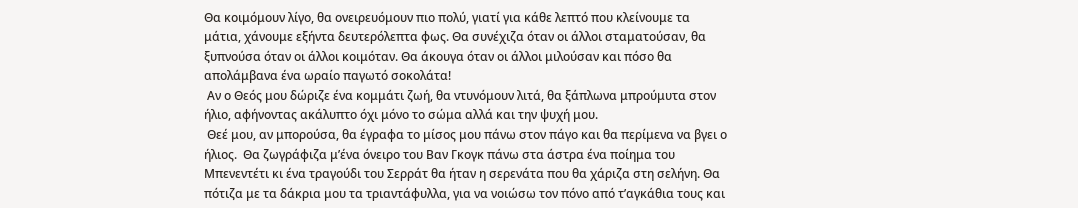Θα κοιμόμουν λίγο, θα ονειρευόμουν πιο πολύ, γιατί για κάθε λεπτό που κλείνουμε τα μάτια, χάνουμε εξήντα δευτερόλεπτα φως. Θα συνέχιζα όταν οι άλλοι σταματούσαν, θα ξυπνούσα όταν οι άλλοι κοιμόταν. Θα άκουγα όταν οι άλλοι μιλούσαν και πόσο θα απολάμβανα ένα ωραίο παγωτό σοκολάτα!
 Αν ο Θεός μου δώριζε ένα κομμάτι ζωή, θα ντυνόμουν λιτά, θα ξάπλωνα μπρούμυτα στον ήλιο, αφήνοντας ακάλυπτο όχι μόνο το σώμα αλλά και την ψυχή μου.
 Θεέ μου, αν μπορούσα, θα έγραφα το μίσος μου πάνω στον πάγο και θα περίμενα να βγει ο ήλιος.  Θα ζωγράφιζα μ’ένα όνειρο του Βαν Γκογκ πάνω στα άστρα ένα ποίημα του Μπενεντέτι κι ένα τραγούδι του Σερράτ θα ήταν η σερενάτα που θα χάριζα στη σελήνη. Θα πότιζα με τα δάκρια μου τα τριαντάφυλλα, για να νοιώσω τον πόνο από τ’αγκάθια τους και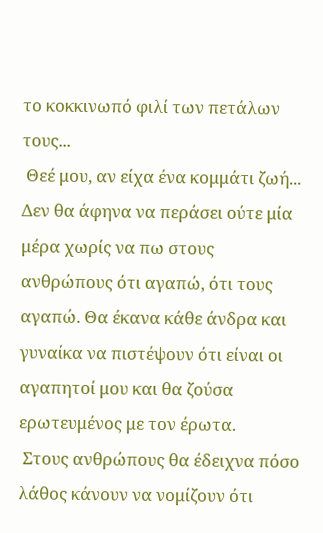το κοκκινωπό φιλί των πετάλων τους...
 Θεέ μου, αν είχα ένα κομμάτι ζωή... Δεν θα άφηνα να περάσει ούτε μία μέρα χωρίς να πω στους ανθρώπους ότι αγαπώ, ότι τους αγαπώ. Θα έκανα κάθε άνδρα και γυναίκα να πιστέψουν ότι είναι οι αγαπητοί μου και θα ζούσα ερωτευμένος με τον έρωτα.
 Στους ανθρώπους θα έδειχνα πόσο λάθος κάνουν να νομίζουν ότι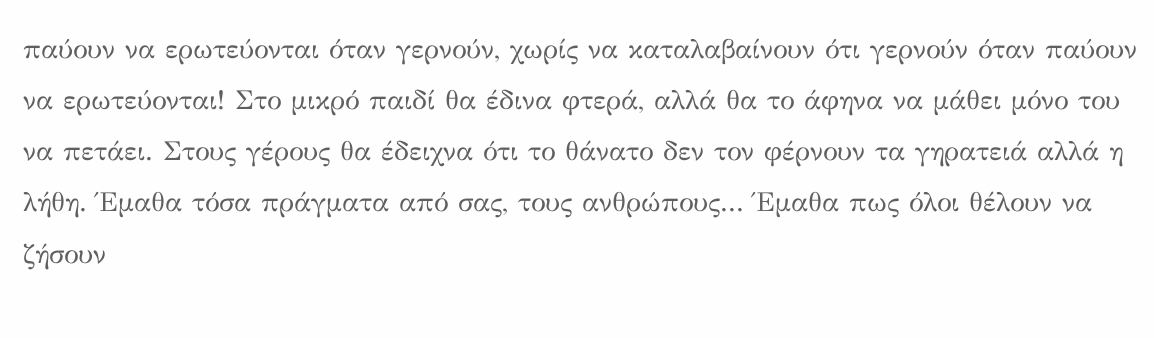παύουν να ερωτεύονται όταν γερνούν, χωρίς να καταλαβαίνουν ότι γερνούν όταν παύουν να ερωτεύονται! Στο μικρό παιδί θα έδινα φτερά, αλλά θα το άφηνα να μάθει μόνο του να πετάει. Στους γέρους θα έδειχνα ότι το θάνατο δεν τον φέρνουν τα γηρατειά αλλά η λήθη. Έμαθα τόσα πράγματα από σας, τους ανθρώπους... Έμαθα πως όλοι θέλουν να ζήσουν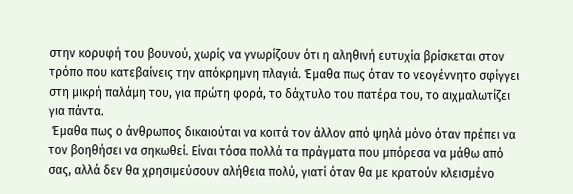στην κορυφή του βουνού, χωρίς να γνωρίζουν ότι η αληθινή ευτυχία βρίσκεται στον τρόπο που κατεβαίνεις την απόκρημνη πλαγιά. Έμαθα πως όταν το νεογέννητο σφίγγει στη μικρή παλάμη του, για πρώτη φορά, το δάχτυλο του πατέρα του, το αιχμαλωτίζει για πάντα.
 Έμαθα πως ο άνθρωπος δικαιούται να κοιτά τον άλλον από ψηλά μόνο όταν πρέπει να τον βοηθήσει να σηκωθεί. Είναι τόσα πολλά τα πράγματα που μπόρεσα να μάθω από σας, αλλά δεν θα χρησιμεύσουν αλήθεια πολύ, γιατί όταν θα με κρατούν κλεισμένο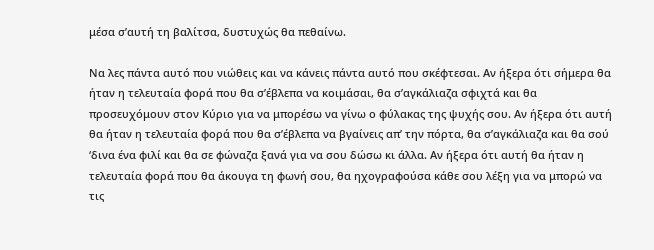μέσα σ’αυτή τη βαλίτσα, δυστυχώς θα πεθαίνω.

Να λες πάντα αυτό που νιώθεις και να κάνεις πάντα αυτό που σκέφτεσαι. Αν ήξερα ότι σήμερα θα ήταν η τελευταία φορά που θα σ’έβλεπα να κοιμάσαι, θα σ’αγκάλιαζα σφιχτά και θα προσευχόμουν στον Κύριο για να μπορέσω να γίνω ο φύλακας της ψυχής σου. Αν ήξερα ότι αυτή θα ήταν η τελευταία φορά που θα σ’έβλεπα να βγαίνεις απ’ την πόρτα, θα σ’αγκάλιαζα και θα σού ‘δινα ένα φιλί και θα σε φώναζα ξανά για να σου δώσω κι άλλα. Αν ήξερα ότι αυτή θα ήταν η τελευταία φορά που θα άκουγα τη φωνή σου, θα ηχογραφούσα κάθε σου λέξη για να μπορώ να τις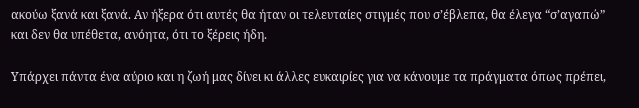ακούω ξανά και ξανά. Αν ήξερα ότι αυτές θα ήταν οι τελευταίες στιγμές που σ’έβλεπα, θα έλεγα “σ’αγαπώ” και δεν θα υπέθετα, ανόητα, ότι το ξέρεις ήδη.

Υπάρχει πάντα ένα αύριο και η ζωή μας δίνει κι άλλες ευκαιρίες για να κάνουμε τα πράγματα όπως πρέπει,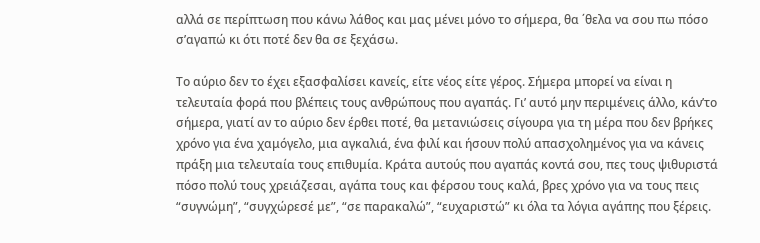αλλά σε περίπτωση που κάνω λάθος και μας μένει μόνο το σήμερα, θα ΄θελα να σου πω πόσο σ’αγαπώ κι ότι ποτέ δεν θα σε ξεχάσω.

Το αύριο δεν το έχει εξασφαλίσει κανείς, είτε νέος είτε γέρος. Σήμερα μπορεί να είναι η τελευταία φορά που βλέπεις τους ανθρώπους που αγαπάς. Γι’ αυτό μην περιμένεις άλλο, κάν’το σήμερα, γιατί αν το αύριο δεν έρθει ποτέ, θα μετανιώσεις σίγουρα για τη μέρα που δεν βρήκες χρόνο για ένα χαμόγελο, μια αγκαλιά, ένα φιλί και ήσουν πολύ απασχολημένος για να κάνεις πράξη μια τελευταία τους επιθυμία. Κράτα αυτούς που αγαπάς κοντά σου, πες τους ψιθυριστά πόσο πολύ τους χρειάζεσαι, αγάπα τους και φέρσου τους καλά, βρες χρόνο για να τους πεις “συγνώμη”, “συγχώρεσέ με”, “σε παρακαλώ”, “ευχαριστώ” κι όλα τα λόγια αγάπης που ξέρεις.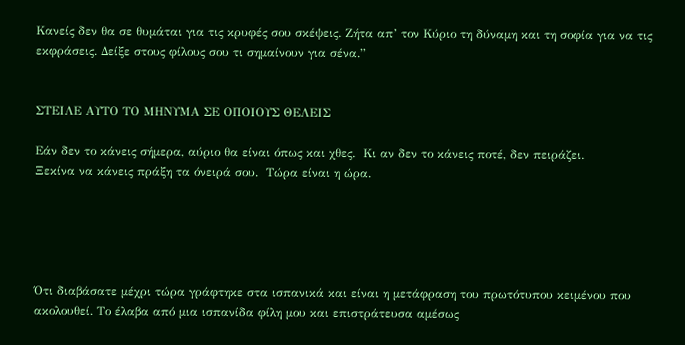Κανείς δεν θα σε θυμάται για τις κρυφές σου σκέψεις. Ζήτα απ’ τον Κύριο τη δύναμη και τη σοφία για να τις εκφράσεις. Δείξε στους φίλους σου τι σημαίνουν για σένα.”


ΣΤΕΙΛΕ ΑΥΤΟ ΤΟ ΜΗΝΥΜΑ ΣΕ ΟΠΟΙΟΥΣ ΘΕΛΕΙΣ

Εάν δεν το κάνεις σήμερα, αύριο θα είναι όπως και χθες.  Κι αν δεν το κάνεις ποτέ, δεν πειράζει.
Ξεκίνα να κάνεις πράξη τα όνειρά σου.  Τώρα είναι η ώρα.





Ότι διαβάσατε μέχρι τώρα γράφτηκε στα ισπανικά και είναι η μετάφραση του πρωτότυπου κειμένου που ακολουθεί. Το έλαβα από μια ισπανίδα φίλη μου και επιστράτευσα αμέσως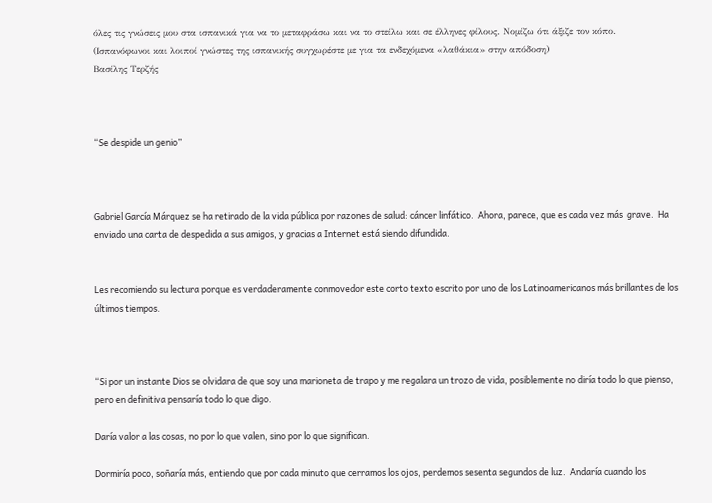όλες τις γνώσεις μου στα ισπανικά για να το μεταφράσω και να το στείλω και σε έλληνες φίλους. Νομίζω ότι άξιζε τον κόπο.
(Ισπανόφωνοι και λοιποί γνώστες της ισπανικής συγχωρέστε με για τα ενδεχόμενα «λαθάκια» στην απόδοση)
Βασίλης Τερζής



“Se despide un genio”



Gabriel García Márquez se ha retirado de la vida pública por razones de salud: cáncer linfático.  Ahora, parece, que es cada vez más  grave.  Ha enviado una carta de despedida a sus amigos, y gracias a Internet está siendo difundida.


Les recomiendo su lectura porque es verdaderamente conmovedor este corto texto escrito por uno de los Latinoamericanos más brillantes de los últimos tiempos.



“Si por un instante Dios se olvidara de que soy una marioneta de trapo y me regalara un trozo de vida, posiblemente no diría todo lo que pienso, pero en definitiva pensaría todo lo que digo.

Daría valor a las cosas, no por lo que valen, sino por lo que significan.

Dormiría poco, soñaría más, entiendo que por cada minuto que cerramos los ojos, perdemos sesenta segundos de luz.  Andaría cuando los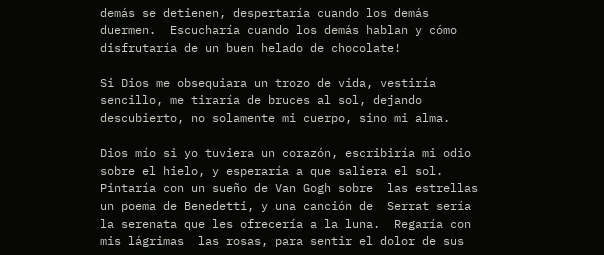demás se detienen, despertaría cuando los demás duermen.  Escucharía cuando los demás hablan y cómo disfrutaría de un buen helado de chocolate!

Si Dios me obsequiara un trozo de vida, vestiría sencillo, me tiraría de bruces al sol, dejando descubierto, no solamente mi cuerpo, sino mi alma.

Dios mío si yo tuviera un corazón, escribiría mi odio sobre el hielo, y esperaría a que saliera el sol.  Pintaría con un sueño de Van Gogh sobre  las estrellas un poema de Benedetti, y una canción de  Serrat sería la serenata que les ofrecería a la luna.  Regaría con mis lágrimas  las rosas, para sentir el dolor de sus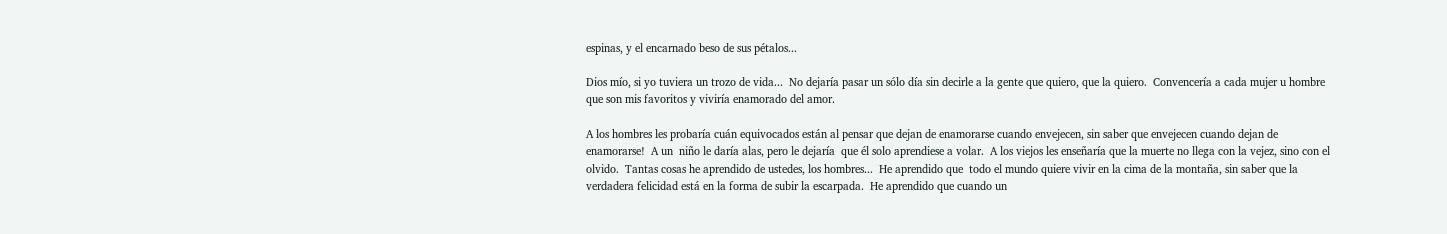espinas, y el encarnado beso de sus pétalos...

Dios mío, si yo tuviera un trozo de vida...  No dejaría pasar un sólo día sin decirle a la gente que quiero, que la quiero.  Convencería a cada mujer u hombre que son mis favoritos y viviría enamorado del amor.

A los hombres les probaría cuán equivocados están al pensar que dejan de enamorarse cuando envejecen, sin saber que envejecen cuando dejan de enamorarse!  A un  niño le daría alas, pero le dejaría  que él solo aprendiese a volar.  A los viejos les enseñaría que la muerte no llega con la vejez, sino con el olvido.  Tantas cosas he aprendido de ustedes, los hombres...  He aprendido que  todo el mundo quiere vivir en la cima de la montaña, sin saber que la verdadera felicidad está en la forma de subir la escarpada.  He aprendido que cuando un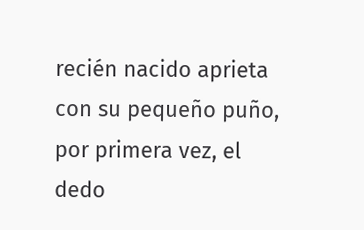recién nacido aprieta con su pequeño puño, por primera vez, el dedo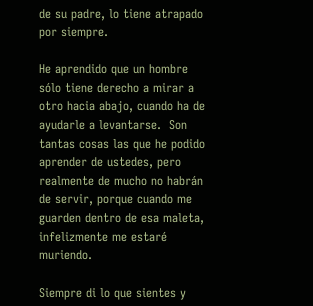de su padre, lo tiene atrapado por siempre.

He aprendido que un hombre sólo tiene derecho a mirar a otro hacia abajo, cuando ha de ayudarle a levantarse.  Son tantas cosas las que he podido aprender de ustedes, pero realmente de mucho no habrán de servir, porque cuando me guarden dentro de esa maleta, infelizmente me estaré muriendo.

Siempre di lo que sientes y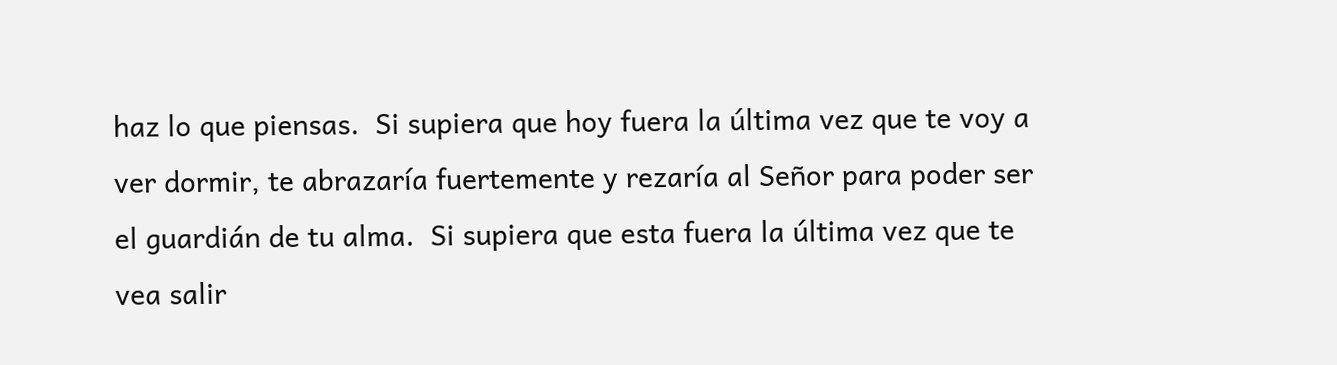haz lo que piensas.  Si supiera que hoy fuera la última vez que te voy a ver dormir, te abrazaría fuertemente y rezaría al Señor para poder ser el guardián de tu alma.  Si supiera que esta fuera la última vez que te vea salir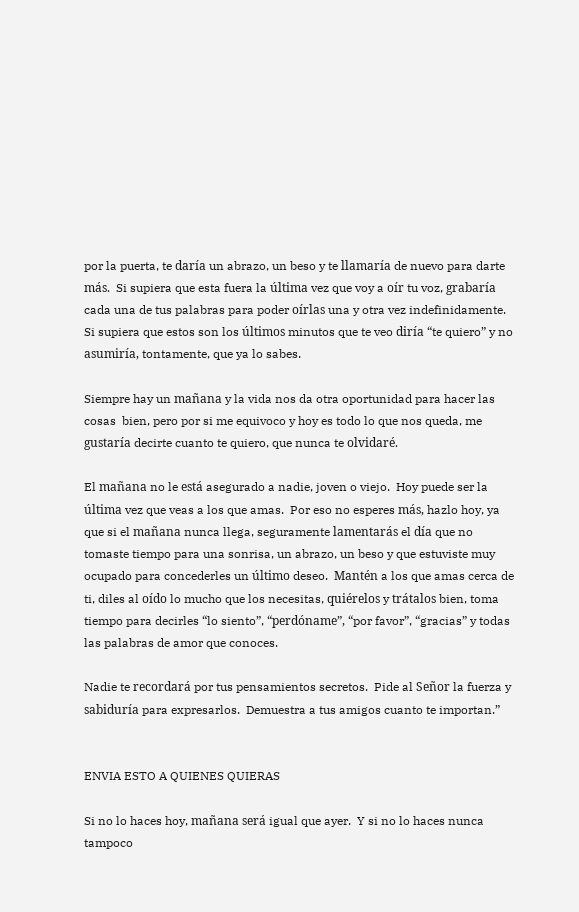por la puerta, te daría un abrazo, un beso y te llamaría de nuevo para darte más.  Si supiera que esta fuera la última vez que voy a oír tu voz, grabaría cada una de tus palabras para poder oírlas una y otra vez indefinidamente.  Si supiera que estos son los últimos minutos que te veo diría “te quiero” y no asumiría, tontamente, que ya lo sabes.

Siempre hay un mañana y la vida nos da otra oportunidad para hacer las cosas  bien, pero por si me equivoco y hoy es todo lo que nos queda, me gustaría decirte cuanto te quiero, que nunca te olvidaré.

El mañana no le está asegurado a nadie, joven o viejo.  Hoy puede ser la última vez que veas a los que amas.  Por eso no esperes más, hazlo hoy, ya que si el mañana nunca llega, seguramente lamentarás el día que no tomaste tiempo para una sonrisa, un abrazo, un beso y que estuviste muy ocupado para concederles un último deseo.  Mantén a los que amas cerca de ti, diles al oído lo mucho que los necesitas, quiérelos y trátalos bien, toma tiempo para decirles “lo siento”, “perdóname”, “por favor”, “gracias” y todas las palabras de amor que conoces.

Nadie te recordará por tus pensamientos secretos.  Pide al Señor la fuerza y sabiduría para expresarlos.  Demuestra a tus amigos cuanto te importan.”


ENVIA ESTO A QUIENES QUIERAS

Si no lo haces hoy, mañana será igual que ayer.  Y si no lo haces nunca tampoco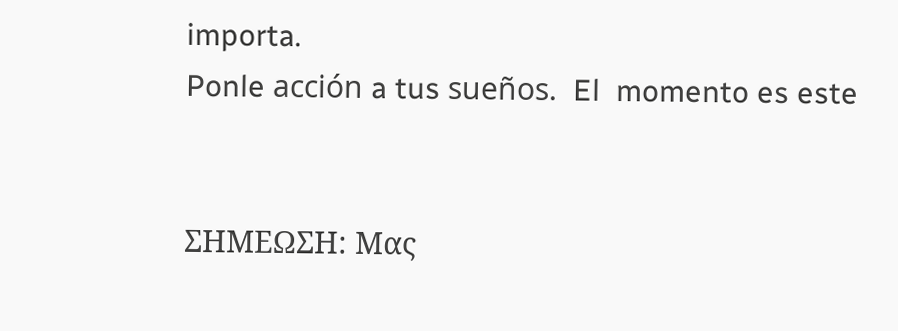importa.
Ponle acción a tus sueños.  El  momento es este


ΣΗΜΕΩΣΗ: Μας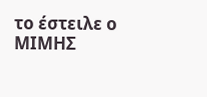το έστειλε ο ΜΙΜΗΣ